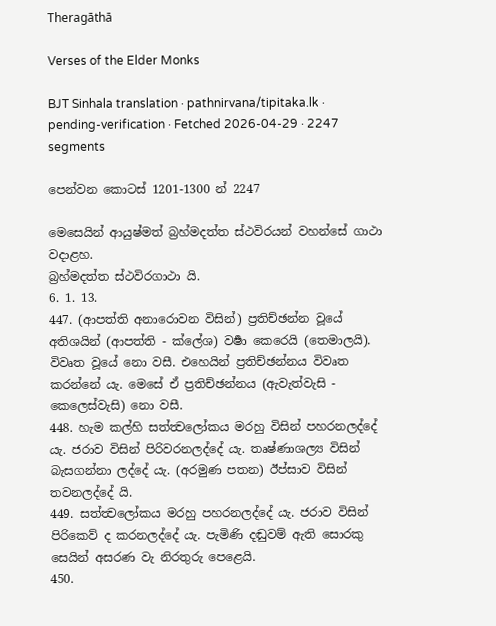Theragāthā

Verses of the Elder Monks

BJT Sinhala translation · pathnirvana/tipitaka.lk · pending-verification · Fetched 2026-04-29 · 2247 segments

පෙන්වන කොටස් 1201-1300 න් 2247

මෙසෙයින් ආයුෂ්මත් බ්‍රහ්මදත්ත ස්ථවිරයන් වහන්සේ ගාථා වදාළහ.
බ්‍රහ්මදත්ත ස්ථවිරගාථා යි.
6. 1. 13.
447. (ආපත්ති අනාරොවන විසින්) ප්‍රතිච්ඡන්න වූයේ අතිශයින් (ආපත්ති - ක්ලේශ) වර්‍ෂා කෙරෙයි (තෙමාලයි). විවෘත වූයේ නො වසී. එහෙයින් ප්‍රතිච්ඡන්නය විවෘත කරන්නේ යැ. මෙසේ ඒ ප්‍රතිච්ඡන්නය (ඇවැත්වැසි - කෙලෙස්වැසි) නො වසී.
448. හැම කල්හි සත්ත්‍වලෝකය මරහු විසින් පහරනලද්දේ යැ. ජරාව විසින් පිරිවරනලද්දේ යැ. තෘෂ්ණාශල්‍ය විසින් බැසගන්නා ලද්දේ යැ. (අරමුණ පතන) ඊප්සාව විසින් තවනලද්දේ යි.
449. සත්ත්‍වලෝකය මරහු පහරනලද්දේ යැ. ජරාව විසින් පිරිකෙව් ද කරනලද්දේ යැ. පැමිණි දඬුවම් ඇති සොරකු සෙයින් අසරණ වැ නිරතුරු පෙළෙයි.
450.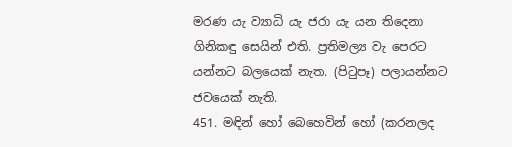මරණ යැ ව්‍යාධි යැ ජරා යැ යන තිදෙනා ගිනිකඳු සෙයින් එති. ප්‍රතිමල්‍ය වැ පෙරට යන්නට බලයෙක් නැත. (පිටුපෑ) පලායන්නට ජවයෙක් නැති.
451. මඳින් හෝ බෙහෙවින් හෝ (කරනලද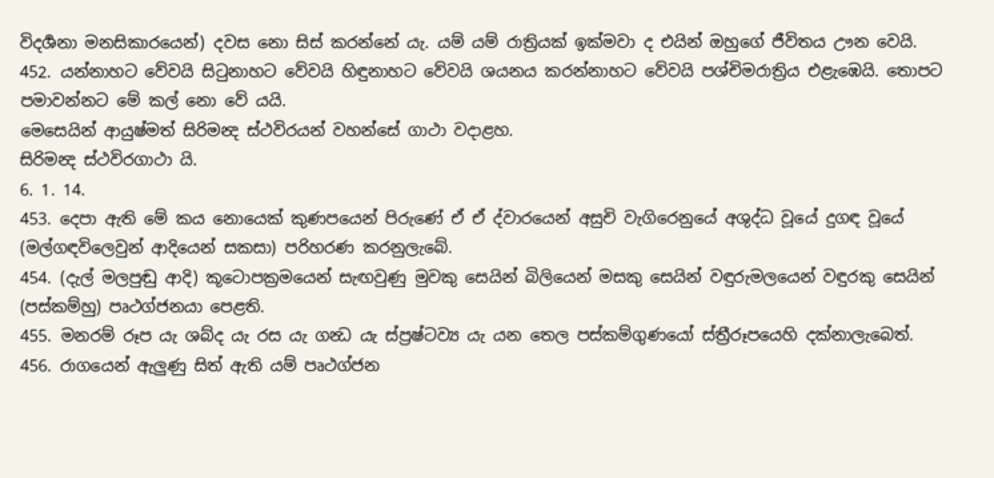විදර්‍ශනා මනසිකාරයෙන්) දවස නො සිස් කරන්නේ යැ. යම් යම් රාත්‍රියක් ඉක්මවා ද එයින් ඔහුගේ ජීවිතය ඌන වෙයි.
452. යන්නාහට වේවයි සිටුනාහට වේවයි හිඳුනාහට වේවයි ශයනය කරන්නාහට වේවයි පශ්චිමරාත්‍රිය එළැඹෙයි. තොපට පමාවන්නට මේ කල් නො වේ යයි.
මෙසෙයින් ආයුෂ්මත් සිරිමන්‍ද ස්ථවිරයන් වහන්සේ ගාථා වදාළහ.
සිරිමන්‍ද ස්ථවිරගාථා යි.
6. 1. 14.
453. දෙපා ඇති මේ කය නොයෙක් කුණපයෙන් පිරුණේ ඒ ඒ ද්වාරයෙන් අසුචි වැගිරෙනුයේ අශුද්ධ වූයේ දුගඳ වූයේ (මල්ගඳවිලෙවුන් ආදියෙන් සකසා) පරිහරණ කරනුලැබේ.
454. (දැල් මලපුඬු ආදි) කූටොපක්‍රමයෙන් සැඟවුණු මුවකු සෙයින් බිලියෙන් මසකු සෙයින් වඳුරුමලයෙන් වඳුරකු සෙයින් (පස්කම්හු) පෘථග්ජනයා පෙළති.
455. මනරම් රූප යැ ශබ්ද යැ රස යැ ගන්‍ධ යැ ස්ප්‍රෂ්ටව්‍ය යැ යන තෙල පස්කම්ගුණයෝ ස්ත්‍රීරූපයෙහි දක්නාලැබෙත්.
456. රාගයෙන් ඇලුණු සිත් ඇති යම් පෘථග්ජන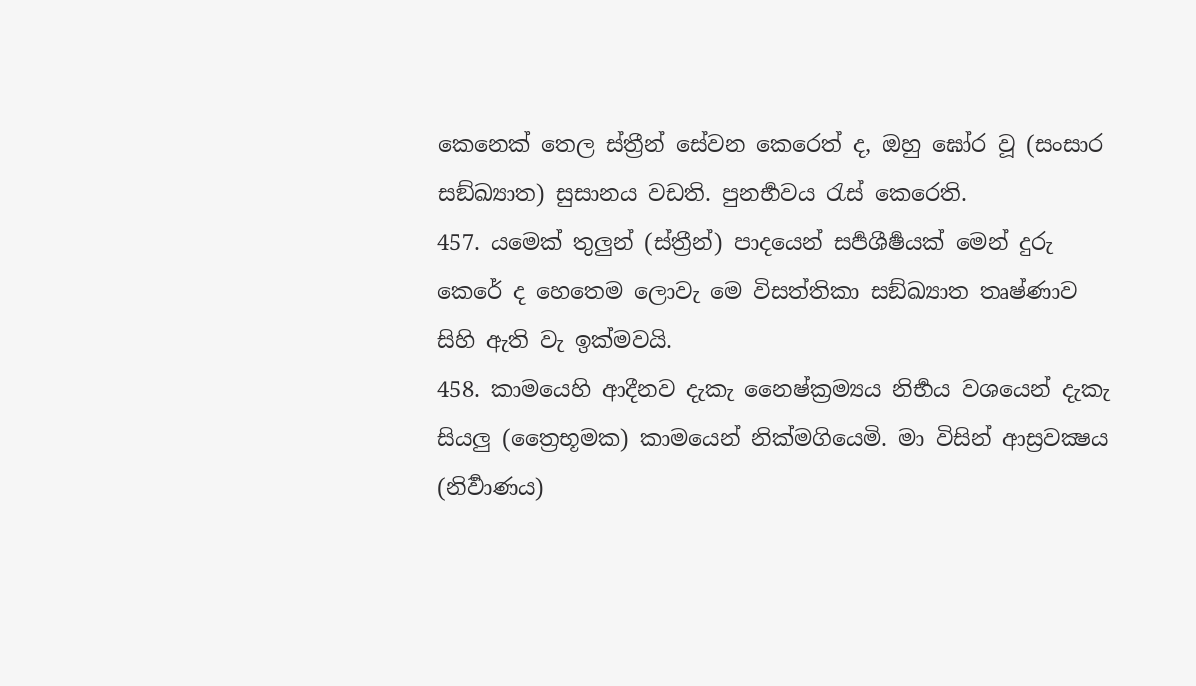කෙනෙක් තෙල ස්ත්‍රීන් සේවන කෙරෙත් ද, ඔහු ඝෝර වූ (සංසාර සඞ්ඛ්‍යාත) සුසානය වඩති. පුනර්‍භවය රැස් කෙරෙති.
457. යමෙක් තුලුන් (ස්ත්‍රීන්) පාදයෙන් සර්‍පශීර්‍ෂයක් මෙන් දුරු කෙරේ ද හෙතෙම ලොවැ මෙ විසත්තිකා සඞ්ඛ්‍යාත තෘෂ්ණාව සිහි ඇති වැ ඉක්මවයි.
458. කාමයෙහි ආදීනව දැකැ නෛෂ්ක්‍රම්‍යය නිර්‍භය වශයෙන් දැකැ සියලු (ත්‍රෛභූමක) කාමයෙන් නික්මගියෙමි. මා විසින් ආස්‍රවක්‍ෂය (නිර්‍වාණය)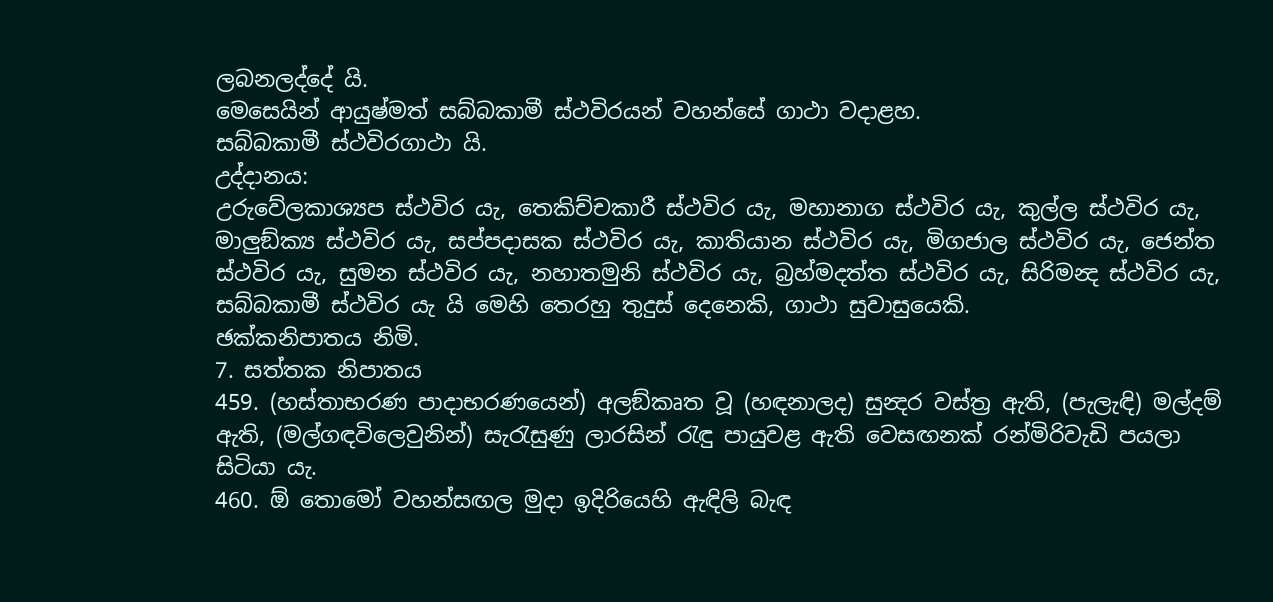ලබනලද්දේ යි.
මෙසෙයින් ආයුෂ්මත් සබ්බකාමී ස්ථවිරයන් වහන්සේ ගාථා වදාළහ.
සබ්බකාමී ස්ථවිරගාථා යි.
උද්දානය:
උරුවේලකාශ්‍යප ස්ථවිර යැ, තෙකිච්චකාරී ස්ථවිර යැ, මහානාග ස්ථවිර යැ, කුල්ල ස්ථවිර යැ, මාලුඞ්ක්‍ය ස්ථවිර යැ, සප්පදාසක ස්ථවිර යැ, කාතියාන ස්ථවිර යැ, මිගජාල ස්ථවිර යැ, ජෙන්ත ස්ථවිර යැ, සුමන ස්ථවිර යැ, නහාතමුනි ස්ථවිර යැ, බ්‍රහ්මදත්ත ස්ථවිර යැ, සිරිමන්‍ද ස්ථවිර යැ, සබ්බකාමී ස්ථවිර යැ යි මෙහි තෙරහු තුදුස් දෙනෙකි, ගාථා සුවාසුයෙකි.
ඡක්කනිපාතය නිමි.
7. සත්තක නිපාතය
459. (හස්තාභරණ පාදාභරණයෙන්) අලඞ්කෘත වූ (හඳනාලද) සුන්‍දර වස්ත්‍ර ඇති, (පැලැඳි) මල්දම් ඇති, (මල්ගඳවිලෙවුනින්) සැරැසුණු ලාරසින් රැඳු පායුවළ ඇති වෙසඟනක් රන්මිරිවැඩි පයලා සිටියා යැ.
460. ඕ තොමෝ වහන්සඟල මුදා ඉදිරියෙහි ඇඳිලි බැඳ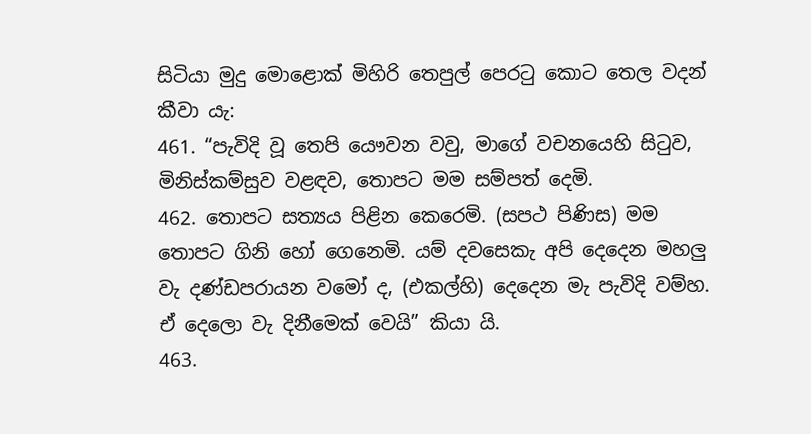සිටියා මුදු මොළොක් මිහිරි තෙපුල් පෙරටු කොට තෙල වදන් කීවා යැ:
461. “පැවිදි වූ තෙපි යෞවන වවු, මාගේ වචනයෙහි සිටුව, මිනිස්කම්සුව වළඳව, තොපට මම සම්පත් දෙමි.
462. තොපට සත්‍යය පිළින කෙරෙමි. (සපථ පිණිස) මම තොපට ගිනි හෝ ගෙනෙමි. යම් දවසෙකැ අපි දෙදෙන මහලු වැ දණ්ඩපරායන වමෝ ද, (එකල්හි) දෙදෙන මැ පැවිදි වම්හ. ඒ දෙලො වැ දිනීමෙක් වෙයි” කියා යි.
463.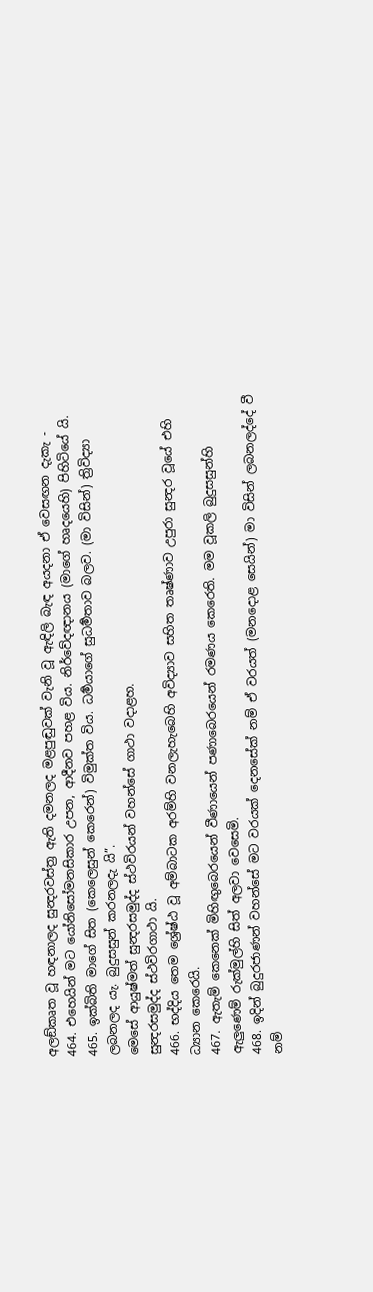අලඞ්කෘත වූ හඳනාලද සුන්‍දරවස්ත්‍ර ඇති දමනලද මළපුඬුවක් වැනි වූ ඇඳිලි බැඳ අයදනා ඒ වෙසඟන දැකැ -
464. එහෙයින් මට යෝනිසෝමනසිකාර උපන, ආදීනව පහළ විය. නිර්වේදඥානය (මාගේ හෘදයෙහි) පිහිටියේ යි.
465. ඉක්බිති මාගේ සිත (කෙලෙසුන් කෙරෙන්) විමුක්ත විය. ධර්‍මයාගේ සුධර්‍මතාව බලව. (මා විසින්) ත්‍රිවිද්‍යා ලබනලද යැ. බුදුසසුන් කරනලදැ යි”.
මෙසේ ආයුෂ්මත් සුන්‍දරසමුද්ද ස්ථවිරයන් වහන්සේ ගාථා වදාළහ.
සුන්‍දරසමුද්ද ස්ථවිරගාථා යි.
466. භද්දිය තෙම ශ්‍රේෂ්ඨ වූ අම්බාටක අරම්හි වනලැහැබෙහි අවිද්‍යාව සහිත තෘෂ්ණාව උපුරා සුන්‍දර වූයේ එහි ධ්‍යාන කෙරෙයි.
467. ඇතැම් කෙනෙක් මිහිඟුබෙරයෙන් වීණායෙන් පණාබෙරයෙන් රමණය කෙරෙති. මම වූකලි බුදුසසුන්හි ඇලුණෙම් රුක්මුල්හි සිත් අලවා වෙසෙමි.
468. ඉදින් බුදුරජාණන් වහන්සේ මට වරයක් දෙනසේක් නම් ඒ වරයත් (මනදොළ සෙයින්) මා විසින් ලබනලද්දේ වී නම්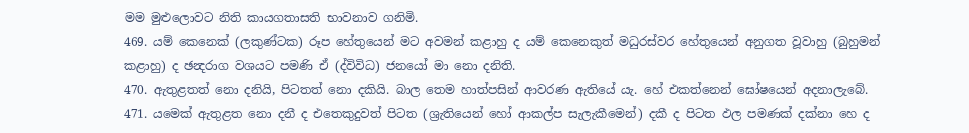මම මුළුලොවට නිති කායගතාසති භාවනාව ගනිමි.
469. යම් කෙනෙක් (ලකුණ්ටක) රූප හේතුයෙන් මට අවමන් කළාහු ද යම් කෙනෙකුත් මධුරස්වර හේතුයෙන් අනුගත වූවාහු (බුහුමන් කළාහු) ද ඡන්‍දරාග වශයට පමණි ඒ (ද්විවිධ) ජනයෝ මා නො දනිති.
470. ඇතුළතත් නො දනියි, පිටතත් නො දකියි. බාල තෙම හාත්පසින් ආවරණ ඇතියේ යැ. හේ එකත්නෙන් ඝෝෂයෙන් අදනාලැබේ.
471. යමෙක් ඇතුළත නො දනී ද එතෙකුදුවත් පිටත (ශ්‍රැතියෙන් හෝ ආකල්ප සැලැකීමෙන්) දකී ද පිටත ඵල පමණක් දක්නා හෙ ද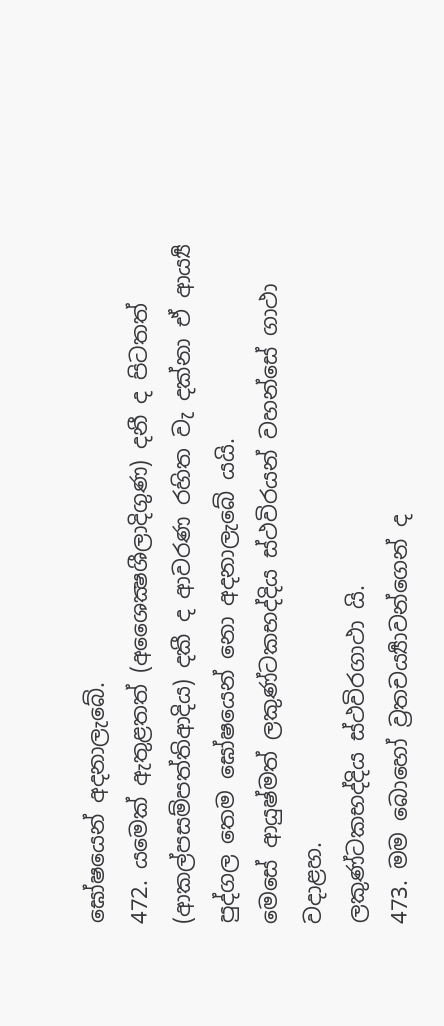ඝෝෂයෙන් අදනාලැබේ.
472. යමෙක් ඇතුළතත් (අශෛක්‍ෂශීලාදිගුණ) දනී ද පිටතත් (ආකල්පසම්පත්තිආදිය) දකී ද ආවරණ රහිත වැ දක්නා ඒ ආර්‍ය්‍ය පුද්ගල තෙම ඝෝෂයෙන් නො අදනාලැබේ යයි.
මෙසේ ආයුෂ්මත් ලකුණ්ටකභද්දිය ස්ථවිරයන් වහන්සේ ගාථා වදාළහ.
ලකුණ්ටකභද්දිය ස්ථවිරගාථා යි.
473. මම බොහෝ ව්‍රතචර්‍ය්‍යාවන්ගෙන් ද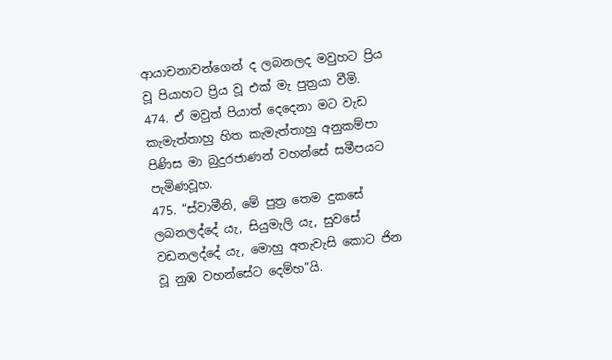ආයාචනාවන්ගෙන් ද ලබනලද මවුහට ප්‍රිය වූ පියාහට ප්‍රිය වූ එක් මැ පුත්‍රයා වීමි.
474. ඒ මවුත් පියාත් දෙදෙනා මට වැඩ කැමැත්තාහු හිත කැමැත්තාහු අනුකම්පා පිණිස මා බුදුරජාණන් වහන්සේ සමීපයට පැමිණවූහ.
475. “ස්වාමීනි, මේ පුත්‍ර තෙම දුකසේ ලබනලද්දේ යැ, සියුමැලි යැ, සුවසේ වඩනලද්දේ යැ, මොහු අතැවැසි කොට ජින වූ නුඹ වහන්සේට දෙම්හ”යි.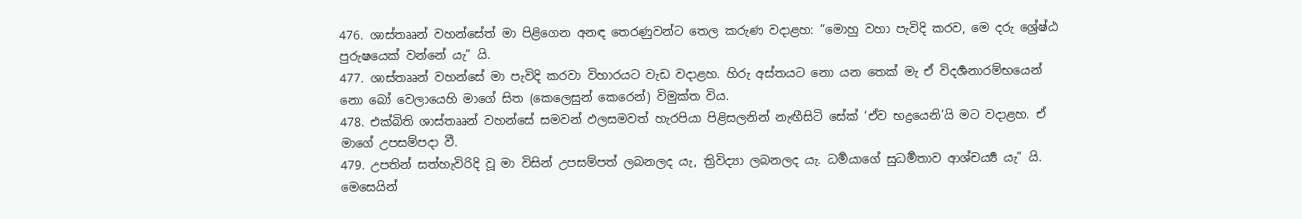476. ශාස්තෲන් වහන්සේත් මා පිළිගෙන අනඳ තෙරණුවන්ට තෙල කරුණ වදාළහ: “මොහු වහා පැවිදි කරව, මෙ දරු ශ්‍රේෂ්ඨ පුරුෂයෙක් වන්නේ යැ” යි.
477. ශාස්තෲන් වහන්සේ මා පැවිදි කරවා විහාරයට වැඩ වදාළහ. හිරු අස්තයට නො යන තෙක් මැ ඒ විදර්‍ශනාරම්භයෙන් නො බෝ වෙලායෙහි මාගේ සිත (කෙලෙසුන් කෙරෙන්) විමුක්ත විය.
478. එක්බිති ශාස්තෲන් වහන්සේ සමවන් ඵලසමවත් හැරපියා පිළිසලනින් නැඟීසිටි සේක් ‘ඒව භද්‍රයෙනි’යි මට වදාළහ. ඒ මාගේ උපසම්පදා වී.
479. උපතින් සත්හැවිරිදි වූ මා විසින් උපසම්පත් ලබනලද යැ, ත්‍රිවිද්‍යා ලබනලද යැ. ධර්‍මයාගේ සුධර්‍මතාව ආශ්චර්‍ය්‍ය යැ” යි.
මෙසෙයින්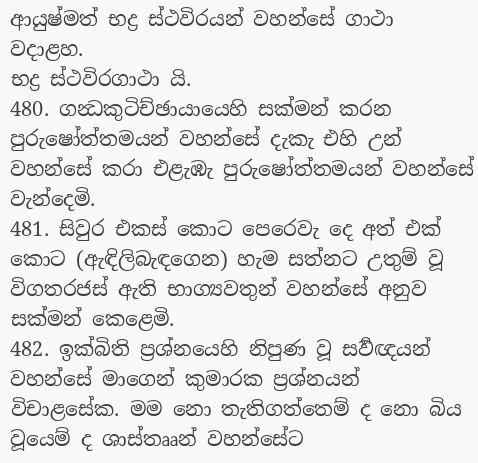ආයුෂ්මත් භද්‍ර ස්ථවිරයන් වහන්සේ ගාථා වදාළහ.
භද්‍ර ස්ථවිරගාථා යි.
480. ගන්‍ධකුටිච්ඡායායෙහි සක්මන් කරන පුරුෂෝත්තමයන් වහන්සේ දැකැ එහි උන් වහන්සේ කරා එළැඹැ පුරුෂෝත්තමයන් වහන්සේ වැන්දෙමි.
481. සිවුර එකස් කොට පෙරෙවැ දෙ අත් එක් කොට (ඇඳිලිබැඳගෙන) හැම සත්නට උතුම් වූ විගතරජස් ඇති භාග්‍යවතුන් වහන්සේ අනුව සක්මන් කෙළෙමි.
482. ඉක්බිති ප්‍රශ්නයෙහි නිපුණ වූ සර්‍වඥයන් වහන්සේ මාගෙන් කුමාරක ප්‍රශ්නයන් විචාළසේක. මම නො තැතිගත්තෙම් ද නො බිය වූයෙම් ද ශාස්තෲන් වහන්සේට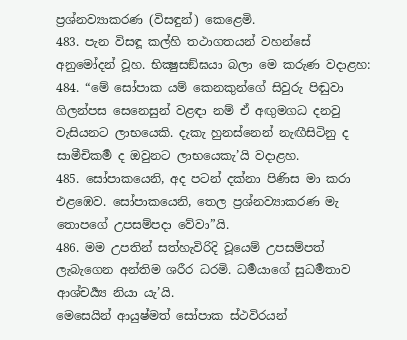ප්‍රශ්නව්‍යාකරණ (විසඳුන්) කෙළෙමි.
483. පැන විසඳූ කල්හි තථාගතයන් වහන්සේ අනුමෝදන් වූහ. භික්‍ෂුසඞ්ඝයා බලා මෙ කරුණ වදාළහ:
484. “මේ සෝපාක යම් කෙනකුන්ගේ සිවුරු පිඬුවා ගිලන්පස සෙනෙසුන් වළඳා නම් ඒ අඟුමගධ දනවු වැසියනට ලාභයෙකි. දැකැ හුනස්නෙන් නැඟීසිටිනු ද සාමීචිකර්‍ම ද ඔවුනට ලාභයෙකැ’යි වදාළහ.
485. සෝපාකයෙනි, අද පටන් දක්නා පිණිස මා කරා එළඹෙව. සෝපාකයෙනි, තෙල ප්‍රශ්නව්‍යාකරණ මැ තොපගේ උපසම්පදා වේවා”යි.
486. මම උපතින් සත්හැවිරිදි වූයෙම් උපසම්පත් ලැබැගෙන අන්තිම ශරීර ධරමි. ධර්‍මයාගේ සුධර්‍මතාව ආශ්චර්‍ය්‍ය නියා යැ’යි.
මෙසෙයින් ආයුෂ්මත් සෝපාක ස්ථවිරයන්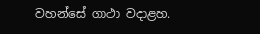වහන්සේ ගාථා වදාළහ.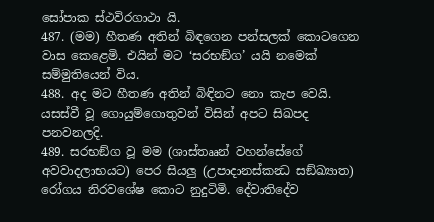සෝපාක ස්ථවිරගාථා යි.
487. (මම) හීතණ අතින් බිඳගෙන පන්සලක් කොටගෙන වාස කෙළෙමි. එයින් මට ‘සරභඞ්ග’ යයි නමෙක් සම්මුතියෙන් විය.
488. අද මට හීතණ අතින් බිඳිනට නො කැප වෙයි. යසස්වී වූ ගොයුම්ගොතුවන් විසින් අපට සිඛපද පනවනලදි.
489. සරභඞ්ග වූ මම (ශාස්තෲන් වහන්සේගේ අවවාදලාභයට) පෙර සියලු (උපාදානස්කන්‍ධ සඞ්ඛ්‍යාත) රෝගය නිරවශේෂ කොට නුදුටිමි. දේවාතිදේව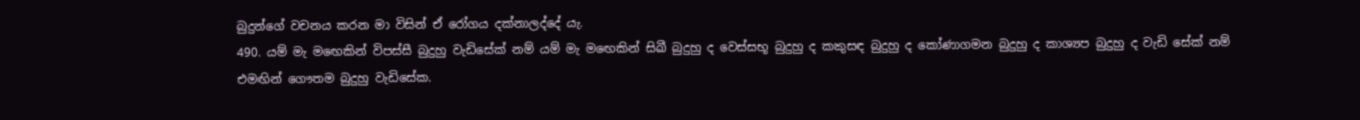බුදුන්ගේ වචනය කරන මා විසින් ඒ රෝගය දක්නාලද්දේ යැ.
490. යම් මැ මඟෙකින් විපස්සී බුදුහු වැඩිසේක් නම් යම් මැ මඟෙකින් සිඛී බුදුහු ද වෙස්සභූ බුදුහු ද කකුසඳ බුදුහු ද කෝණාගමන බුදුහු ද කාශ්‍යප බුදුහු ද වැඩි සේක් නම් එමඟින් ගෞතම බුදුහු වැඩිසේක.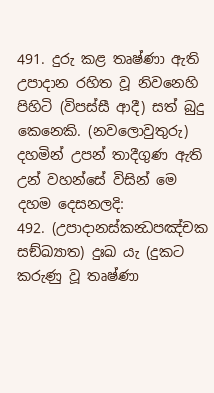491. දුරු කළ තෘෂ්ණා ඇති උපාදාන රහිත වූ නිවනෙහි පිහිටි (විපස්සී ආදී) සත් බුදු කෙනෙකි. (නවලොවුතුරු) දහමින් උපන් තාදීගුණ ඇති උන් වහන්සේ විසින් මෙ දහම දෙසනලදි:
492. (උපාදානස්කන්‍ධපඤ්චක සඞ්ඛ්‍යාත) දුඃඛ යැ (දුකට කරුණු වූ තෘෂ්ණා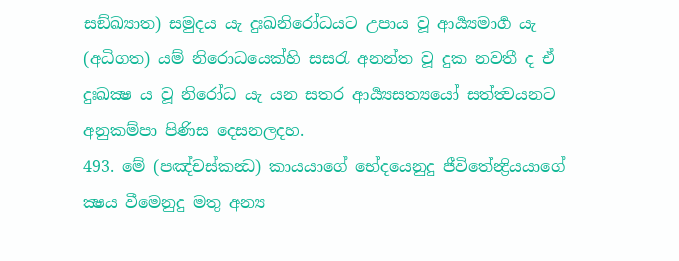සඞ්ඛ්‍යාත) සමුදය යැ දුඃඛනිරෝධයට උපාය වූ ආර්‍ය්‍යමාර්‍ග යැ (අධිගත) යම් නිරොධයෙක්හි සසරැ අනන්ත වූ දුක නවතී ද ඒ දුඃඛක්‍ෂ ය වූ නිරෝධ යැ යන සතර ආර්‍ය්‍යසත්‍යයෝ සත්ත්‍වයනට අනුකම්පා පිණිස දෙසනලදහ.
493. මේ (පඤ්චස්කන්‍ධ) කායයාගේ භේදයෙනුදු ජීවිතේන්‍ද්‍රියයාගේ ක්‍ෂය වීමෙනුදු මතු අන්‍ය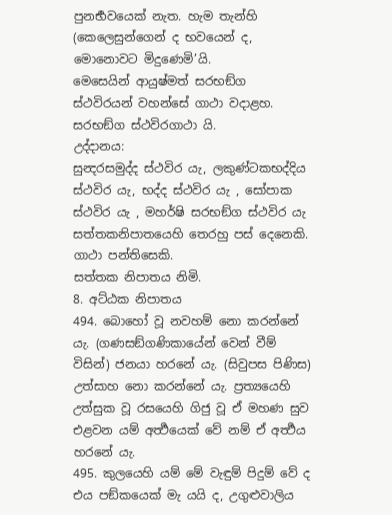පුනර්‍භවයෙක් නැත. හැම තැන්හි (කෙලෙසුන්ගෙන් ද භවයෙන් ද, මොනොවට මිදුණෙමි’යි.
මෙසෙයින් ආයුෂ්මත් සරභඞ්ග ස්ථවිරයන් වහන්සේ ගාථා වදාළහ.
සරභඞ්ග ස්ථවිරගාථා යි.
උද්දානය:
සුන්‍දරසමුද්ද ස්ථවිර යැ, ලකුණ්ටකභද්දිය ස්ථවිර යැ, භද්ද ස්ථවිර යැ , සෝපාක ස්ථවිර යැ , මහර්ෂි සරභඞ්ග ස්ථවිර යැ සත්තකනිපාතයෙහි තෙරහු පස් දෙනෙකි. ගාථා පන්තිසෙකි.
සත්තක නිපාතය නිමි.
8. අට්ඨක නිපාතය
494. බොහෝ වූ නවහම් නො කරන්නේ යැ. (ගණසඞ්ගණිකායේන් වෙන් වීම් විසින්) ජනයා හරනේ යැ. (සිවුපස පිණිස) උත්සාහ නො කරන්නේ යැ. ප්‍රත්‍යයෙහි උත්සුක වූ රසයෙහි ගිජු වූ ඒ මහණ සුව එළවන යම් අර්‍ත්‍ථයෙක් වේ නම් ඒ අර්‍ත්‍ථය හරනේ යැ.
495. කුලයෙහි යම් මේ වැඳුම් පිදුම් වේ ද එය පඞ්කයෙක් මැ යයි ද, උගුළුවාලිය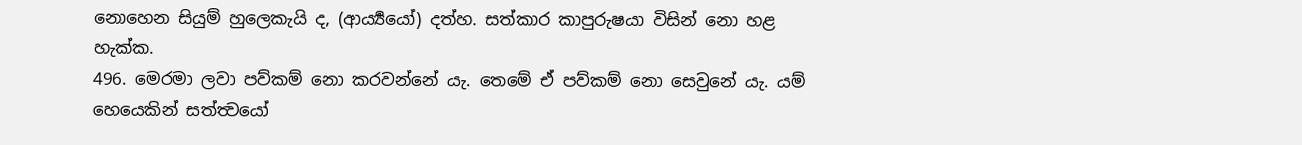නොහෙන සියුම් හුලෙකැයි ද, (ආර්‍ය්‍යයෝ) දත්හ. සත්කාර කාපුරුෂයා විසින් නො හළ හැක්ක.
496. මෙරමා ලවා පව්කම් නො කරවන්නේ යැ. තෙමේ ඒ පව්කම් නො සෙවුනේ යැ. යම් හෙයෙකින් සත්ත්‍වයෝ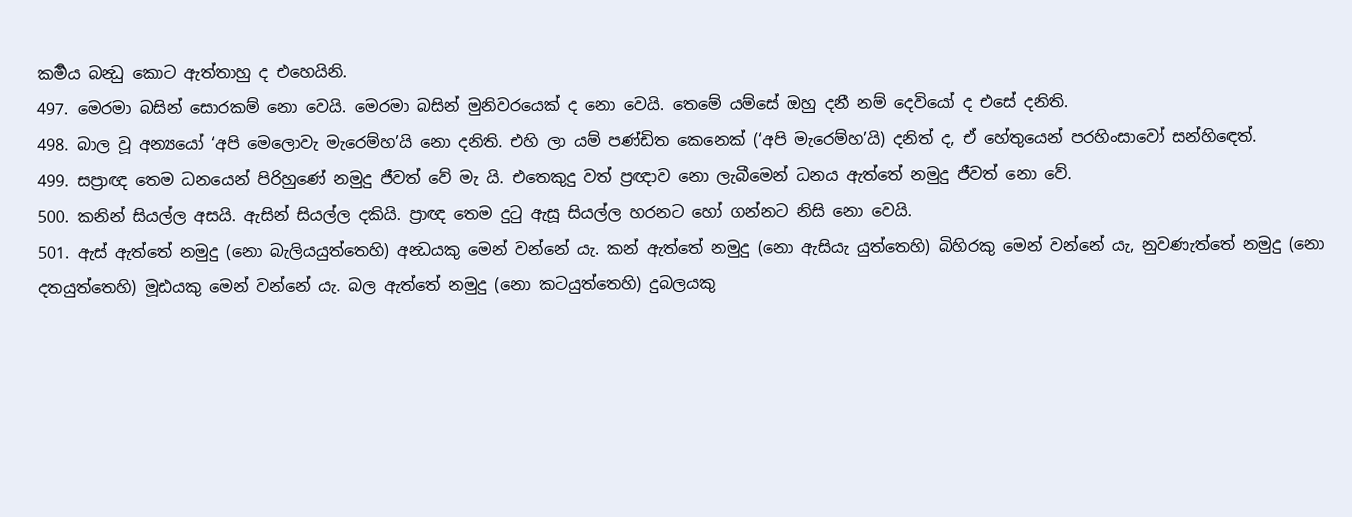කර්‍මය බන්‍ධු කොට ඇත්තාහු ද එහෙයිනි.
497. මෙරමා බසින් සොරකම් නො වෙයි. මෙරමා බසින් මුනිවරයෙක් ද නො වෙයි. තෙමේ යම්සේ ඔහු දනී නම් දෙවියෝ ද එසේ දනිති.
498. බාල වූ අන්‍යයෝ ‘අපි මෙලොවැ මැරෙම්හ’යි නො දනිති. එහි ලා යම් පණ්ඩිත කෙනෙක් (‘අපි මැරෙම්හ’යි) දනිත් ද, ඒ හේතුයෙන් පරහිංසාවෝ සන්හිඳෙත්.
499. සප්‍රාඥ තෙම ධනයෙන් පිරිහුණේ නමුදු ජීවත් වේ මැ යි. එතෙකුදු වත් ප්‍රඥාව නො ලැබීමෙන් ධනය ඇත්තේ නමුදු ජීවත් නො වේ.
500. කනින් සියල්ල අසයි. ඇසින් සියල්ල දකියි. ප්‍රාඥ තෙම දුටු ඇසූ සියල්ල හරනට හෝ ගන්නට නිසි නො වෙයි.
501. ඇස් ඇත්තේ නමුදු (නො බැලියයුත්තෙහි) අන්‍ධයකු මෙන් වන්නේ යැ. කන් ඇත්තේ නමුදු (නො ඇසියැ යුත්තෙහි) බිහිරකු මෙන් වන්නේ යැ, නුවණැත්තේ නමුදු (නො දතයුත්තෙහි) මූඪයකු මෙන් වන්නේ යැ. බල ඇත්තේ නමුදු (නො කටයුත්තෙහි) දුබලයකු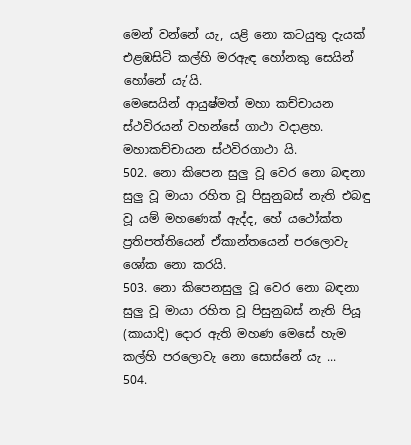මෙන් වන්නේ යැ, යළි නො කටයුතු දැයක් එළඹසිටි කල්හි මරඇඳ හෝනකු සෙයින් හෝනේ යැ’යි.
මෙසෙයින් ආයුෂ්මත් මහා කච්චායන ස්ථවිරයන් වහන්සේ ගාථා වදාළහ.
මහාකච්චායන ස්ථවිරගාථා යි.
502. නො කිපෙන සුලු වූ වෙර නො බඳනා සුලු වූ මායා රහිත වූ පිසුනුබස් නැති එබඳු වූ යම් මහණෙක් ඇද්ද, හේ යථෝක්ත ප්‍රතිපත්තියෙන් ඒකාන්තයෙන් පරලොවැ ශෝක නො කරයි.
503. නො කිපෙනසුලු වූ වෙර නො බඳනා සුලු වූ මායා රහිත වූ පිසුනුබස් නැති පියූ (කායාදි) දොර ඇති මහණ මෙසේ හැම කල්හි පරලොවැ නො සොස්නේ යැ ...
504.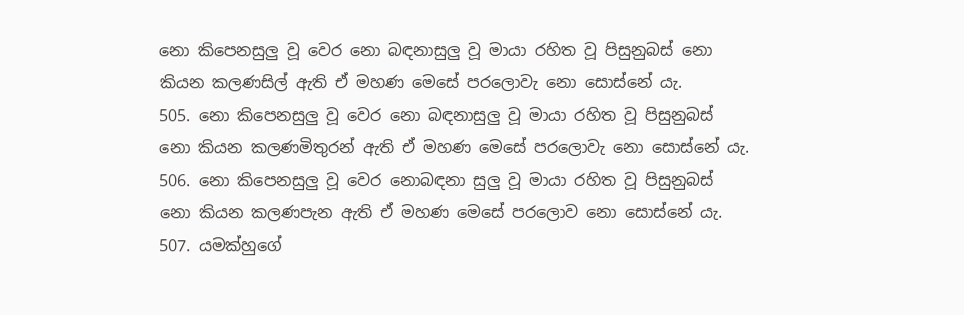නො කිපෙනසුලු වූ වෙර නො බඳනාසුලු වූ මායා රහිත වූ පිසුනුබස් නො කියන කලණසිල් ඇති ඒ මහණ මෙසේ පරලොවැ නො සොස්නේ යැ.
505. නො කිපෙනසුලු වූ වෙර නො බඳනාසුලු වූ මායා රහිත වූ පිසුනුබස් නො කියන කලණමිතුරන් ඇති ඒ මහණ මෙසේ පරලොවැ නො සොස්නේ යැ.
506. නො කිපෙනසුලු වූ වෙර නොබඳනා සුලු වූ මායා රහිත වූ පිසුනුබස් නො කියන කලණපැන ඇති ඒ මහණ මෙසේ පරලොව නො සොස්නේ යැ.
507. යමක්හුගේ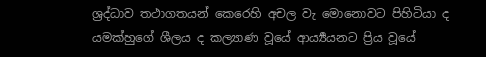ශ්‍රද්ධාව තථාගතයන් කෙරෙහි අචල වැ මොනොවට පිහිටියා ද යමක්හුගේ ශීලය ද කල්‍යාණ වූයේ ආර්‍ය්‍යයනට ප්‍රිය වූයේ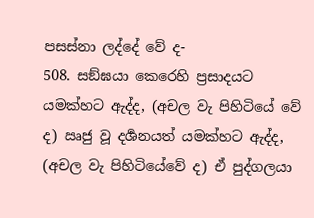පසස්නා ලද්දේ වේ ද-
508. සඞ්ඝයා කෙරෙහි ප්‍රසාදයට යමක්හට ඇද්ද, (අචල වැ පිහිටියේ වේ ද) ඍජු වූ දර්‍ශනයත් යමක්හට ඇද්ද, (අචල වැ පිහිටියේවේ ද) ඒ පුද්ගලයා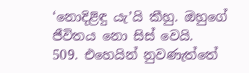‘නොදිළිඳු යැ’යි කීහු. ඔහුගේ ජීවිතය නො සිස් වෙයි.
509. එහෙයින් නුවණැත්තේ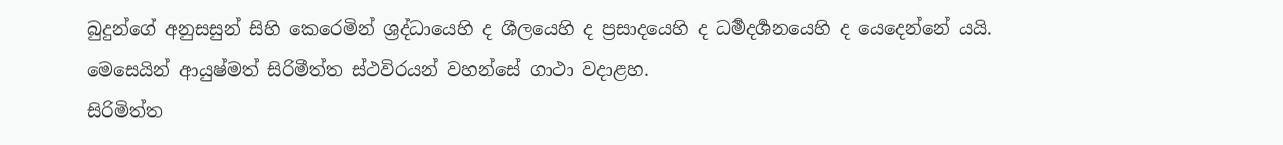බුදුන්ගේ අනුසසුන් සිහි කෙරෙමින් ශ්‍රද්ධායෙහි ද ශීලයෙහි ද ප්‍රසාදයෙහි ද ධර්‍මදර්‍ශනයෙහි ද යෙදෙන්නේ යයි.
මෙසෙයින් ආයුෂ්මත් සිරිමීත්ත ස්ථවිරයන් වහන්සේ ගාථා වදාළහ.
සිරිමිත්ත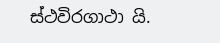ස්ථවිරගාථා යි.